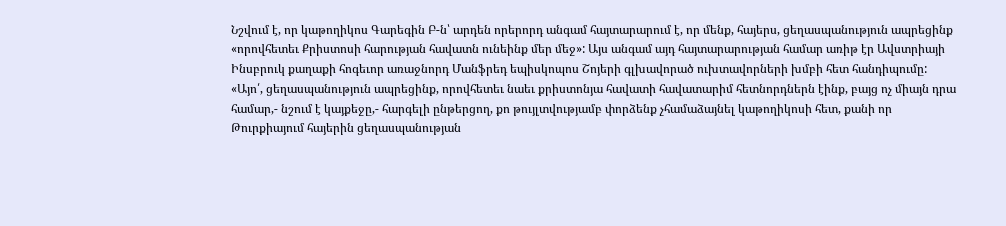Նշվում է, որ կաթողիկոս Գարեգին Բ-ն՝ արդեն որերորդ անգամ հայտարարում է, որ մենք, հայերս, ցեղասպանություն ապրեցինք «որովհետեւ Քրիստոսի հարության հավատն ունեինք մեր մեջ»: Այս անգամ այդ հայտարարության համար առիթ էր Ավստրիայի Ինսբրուկ քաղաքի հոգեւոր առաջնորդ Մանֆրեդ եպիսկոպոս Շոյերի գլխավորած ուխտավորների խմբի հետ հանդիպումը:
«Այո՛, ցեղասպանություն ապրեցինք, որովհետեւ նաեւ քրիստոնյա հավատի հավատարիմ հետնորդներն էինք, բայց ոչ միայն դրա համար,- նշում է կայքեջը,- հարգելի ընթերցող, քո թույլտվությամբ փորձենք չհամաձայնել կաթողիկոսի հետ, քանի որ Թուրքիայում հայերին ցեղասպանության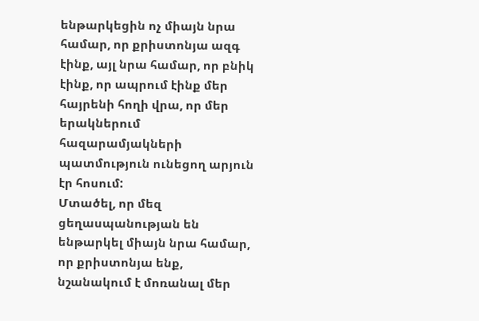ենթարկեցին ոչ միայն նրա համար, որ քրիստոնյա ազգ էինք, այլ նրա համար, որ բնիկ էինք, որ ապրում էինք մեր հայրենի հողի վրա, որ մեր երակներում հազարամյակների պատմություն ունեցող արյուն էր հոսում:
Մտածել, որ մեզ ցեղասպանության են ենթարկել միայն նրա համար, որ քրիստոնյա ենք, նշանակում է մոռանալ մեր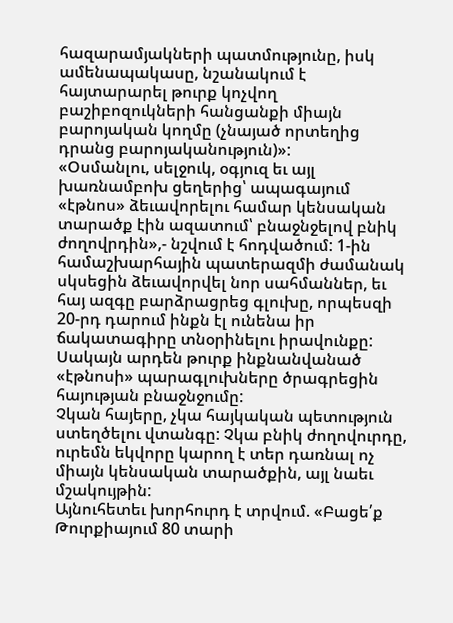հազարամյակների պատմությունը, իսկ ամենապակասը, նշանակում է հայտարարել թուրք կոչվող բաշիբոզուկների հանցանքի միայն բարոյական կողմը (չնայած որտեղից դրանց բարոյականություն)»:
«Օսմանլու, սելջուկ, օգյուզ եւ այլ խառնամբոխ ցեղերից՝ ապագայում «էթնոս» ձեւավորելու համար կենսական տարածք էին ազատում՝ բնաջնջելով բնիկ ժողովրդին»,- նշվում է հոդվածում: 1-ին համաշխարհային պատերազմի ժամանակ սկսեցին ձեւավորվել նոր սահմաններ, եւ հայ ազգը բարձրացրեց գլուխը, որպեսզի 20-րդ դարում ինքն էլ ունենա իր ճակատագիրը տնօրինելու իրավունքը: Սակայն արդեն թուրք ինքնանվանած «էթնոսի» պարագլուխները ծրագրեցին հայության բնաջնջումը:
Չկան հայերը, չկա հայկական պետություն ստեղծելու վտանգը: Չկա բնիկ ժողովուրդը, ուրեմն եկվորը կարող է տեր դառնալ ոչ միայն կենսական տարածքին, այլ նաեւ մշակույթին:
Այնուհետեւ խորհուրդ է տրվում. «Բացե՛ք Թուրքիայում 80 տարի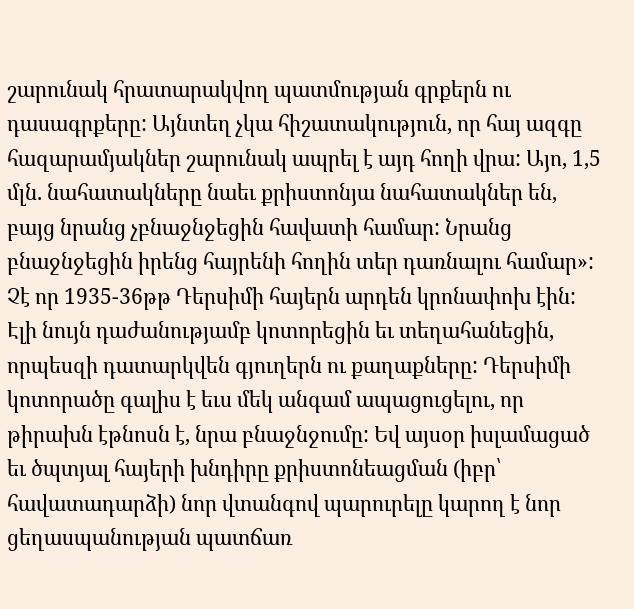շարունակ հրատարակվող պատմության գրքերն ու դասագրքերը: Այնտեղ չկա հիշատակություն, որ հայ ազգը հազարամյակներ շարունակ ապրել է այդ հողի վրա: Այո, 1,5 մլն. նահատակները նաեւ քրիստոնյա նահատակներ են, բայց նրանց չբնաջնջեցին հավատի համար: Նրանց բնաջնջեցին իրենց հայրենի հողին տեր դառնալու համար»: Չէ որ 1935-36թթ Դերսիմի հայերն արդեն կրոնափոխ էին: Էլի նույն դաժանությամբ կոտորեցին եւ տեղահանեցին, որպեսզի դատարկվեն գյուղերն ու քաղաքները: Դերսիմի կոտորածը գալիս է եւս մեկ անգամ ապացուցելու, որ թիրախն էթնոսն է, նրա բնաջնջումը: Եվ այսօր իսլամացած եւ ծպտյալ հայերի խնդիրը քրիստոնեացման (իբր՝ հավատադարձի) նոր վտանգով պարուրելը կարող է նոր ցեղասպանության պատճառ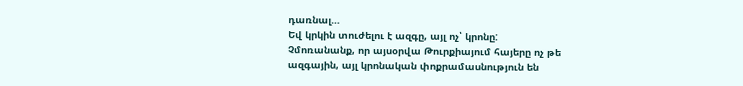դառնալ…
Եվ կրկին տուժելու է ազգը, այլ ոչ՝ կրոնը:
Չմոռանանք, որ այսօրվա Թուրքիայում հայերը ոչ թե ազգային, այլ կրոնական փոքրամասնություն են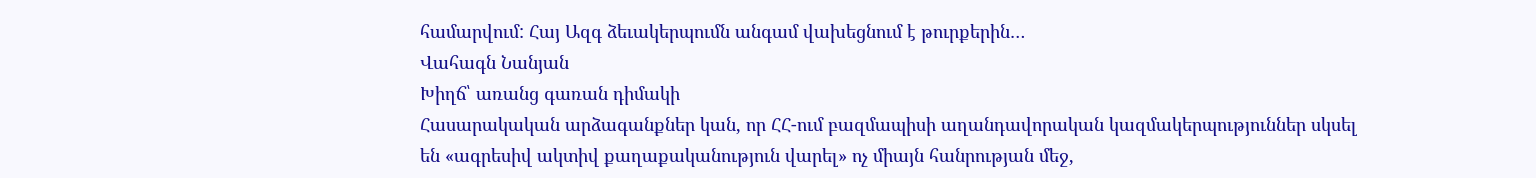համարվում: Հայ Ազգ ձեւակերպումն անգամ վախեցնում է թուրքերին…
Վահագն Նանյան
Խիղճ՝ առանց գառան դիմակի
Հասարակական արձագանքներ կան, որ ՀՀ-ում բազմապիսի աղանդավորական կազմակերպություններ սկսել են «ագրեսիվ ակտիվ քաղաքականություն վարել» ոչ միայն հանրության մեջ,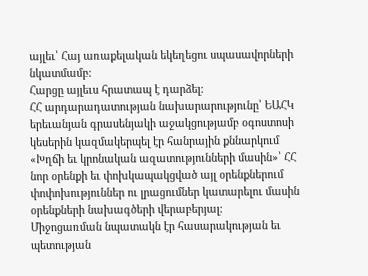այլեւ՝ Հայ առաքելական եկեղեցու սպասավորների նկատմամբ:
Հարցը այլեւս հրատապ է դարձել:
ՀՀ արդարադատության նախարարությունը՝ ԵԱՀԿ երեւանյան գրասենյակի աջակցությամբ օգոստոսի կեսերին կազմակերպել էր հանրային քննարկում «Խղճի եւ կրոնական ազատությունների մասին»՝ ՀՀ նոր օրենքի եւ փոխկապակցված այլ օրենքներում փոփոխություններ ու լրացումներ կատարելու մասին օրենքների նախագծերի վերաբերյալ:
Միջոցառման նպատակն էր հասարակության եւ պետության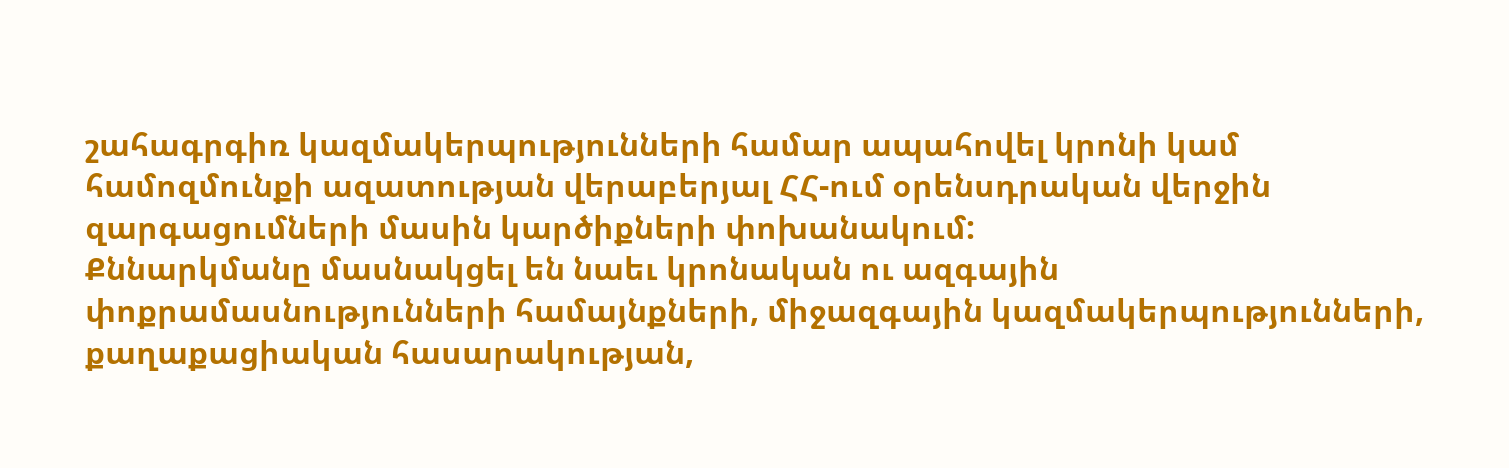շահագրգիռ կազմակերպությունների համար ապահովել կրոնի կամ համոզմունքի ազատության վերաբերյալ ՀՀ-ում օրենսդրական վերջին զարգացումների մասին կարծիքների փոխանակում:
Քննարկմանը մասնակցել են նաեւ կրոնական ու ազգային փոքրամասնությունների համայնքների, միջազգային կազմակերպությունների, քաղաքացիական հասարակության,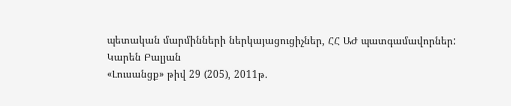պետական մարմինների ներկայացուցիչներ, ՀՀ ԱԺ պատգամավորներ:
Կարեն Բալյան
«Լուսանցք» թիվ 29 (205), 2011թ.